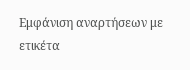Εμφάνιση αναρτήσεων με ετικέτα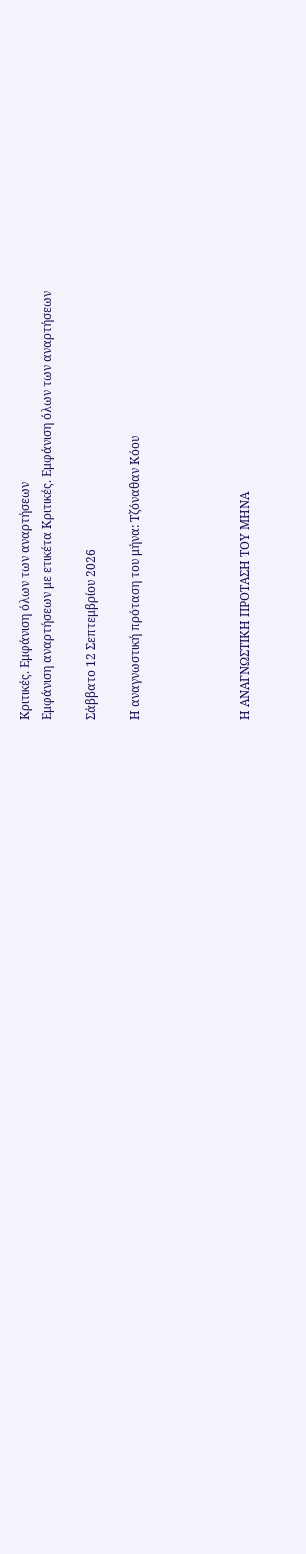Κριτικές. Εμφάνιση όλων των αναρτήσεων
Εμφάνιση αναρτήσεων με ετικέτα Κριτικές. Εμφάνιση όλων των αναρτήσεων

Σάββατο 12 Σεπτεμβρίου 2026

Η αναγνωστική πρόταση του μήνα: Τζόναθαν Κόου




Η ΑΝΑΓΝΩΣΤΙΚΗ ΠΡΟΤΑΣΗ ΤΟΥ ΜΗΝΑ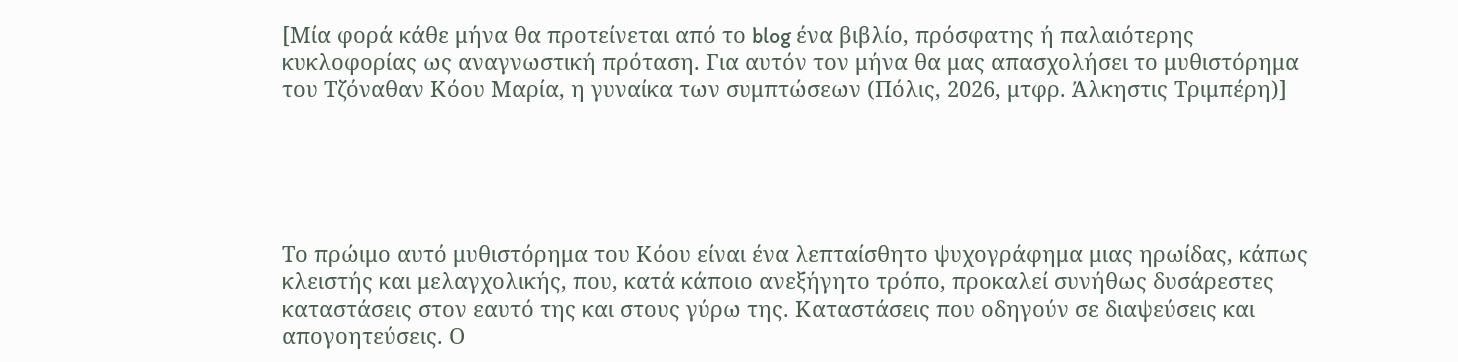[Μία φορά κάθε μήνα θα προτείνεται από το blog ένα βιβλίο, πρόσφατης ή παλαιότερης κυκλοφορίας ως αναγνωστική πρόταση. Για αυτόν τον μήνα θα μας απασχολήσει το μυθιστόρημα του Τζόναθαν Κόου Μαρία, η γυναίκα των συμπτώσεων (Πόλις, 2026, μτφρ. Άλκηστις Τριμπέρη)]





Το πρώιμο αυτό μυθιστόρημα του Κόου είναι ένα λεπταίσθητο ψυχογράφημα μιας ηρωίδας, κάπως κλειστής και μελαγχολικής, που, κατά κάποιο ανεξήγητο τρόπο, προκαλεί συνήθως δυσάρεστες καταστάσεις στον εαυτό της και στους γύρω της. Καταστάσεις που οδηγούν σε διαψεύσεις και απογοητεύσεις. Ο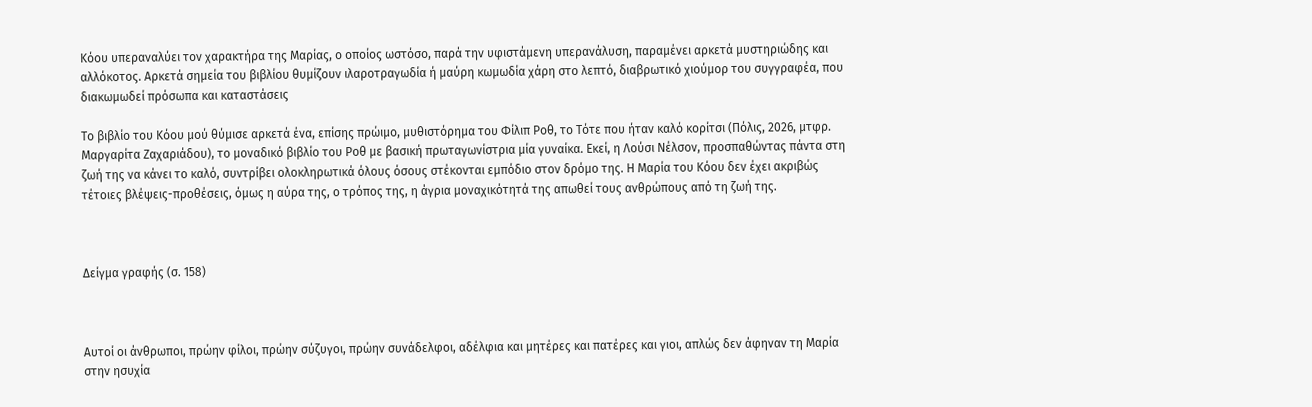Κόου υπεραναλύει τον χαρακτήρα της Μαρίας, ο οποίος ωστόσο, παρά την υφιστάμενη υπερανάλυση, παραμένει αρκετά μυστηριώδης και αλλόκοτος. Αρκετά σημεία του βιβλίου θυμίζουν ιλαροτραγωδία ή μαύρη κωμωδία χάρη στο λεπτό, διαβρωτικό χιούμορ του συγγραφέα, που διακωμωδεί πρόσωπα και καταστάσεις

Το βιβλίο του Κόου μού θύμισε αρκετά ένα, επίσης πρώιμο, μυθιστόρημα του Φίλιπ Ροθ, το Τότε που ήταν καλό κορίτσι (Πόλις, 2026, μτφρ. Μαργαρίτα Ζαχαριάδου), το μοναδικό βιβλίο του Ροθ με βασική πρωταγωνίστρια μία γυναίκα. Εκεί, η Λούσι Νέλσον, προσπαθώντας πάντα στη ζωή της να κάνει το καλό, συντρίβει ολοκληρωτικά όλους όσους στέκονται εμπόδιο στον δρόμο της. Η Μαρία του Κόου δεν έχει ακριβώς τέτοιες βλέψεις-προθέσεις, όμως η αύρα της, ο τρόπος της, η άγρια μοναχικότητά της απωθεί τους ανθρώπους από τη ζωή της.



Δείγμα γραφής (σ. 158)



Αυτοί οι άνθρωποι, πρώην φίλοι, πρώην σύζυγοι, πρώην συνάδελφοι, αδέλφια και μητέρες και πατέρες και γιοι, απλώς δεν άφηναν τη Μαρία στην ησυχία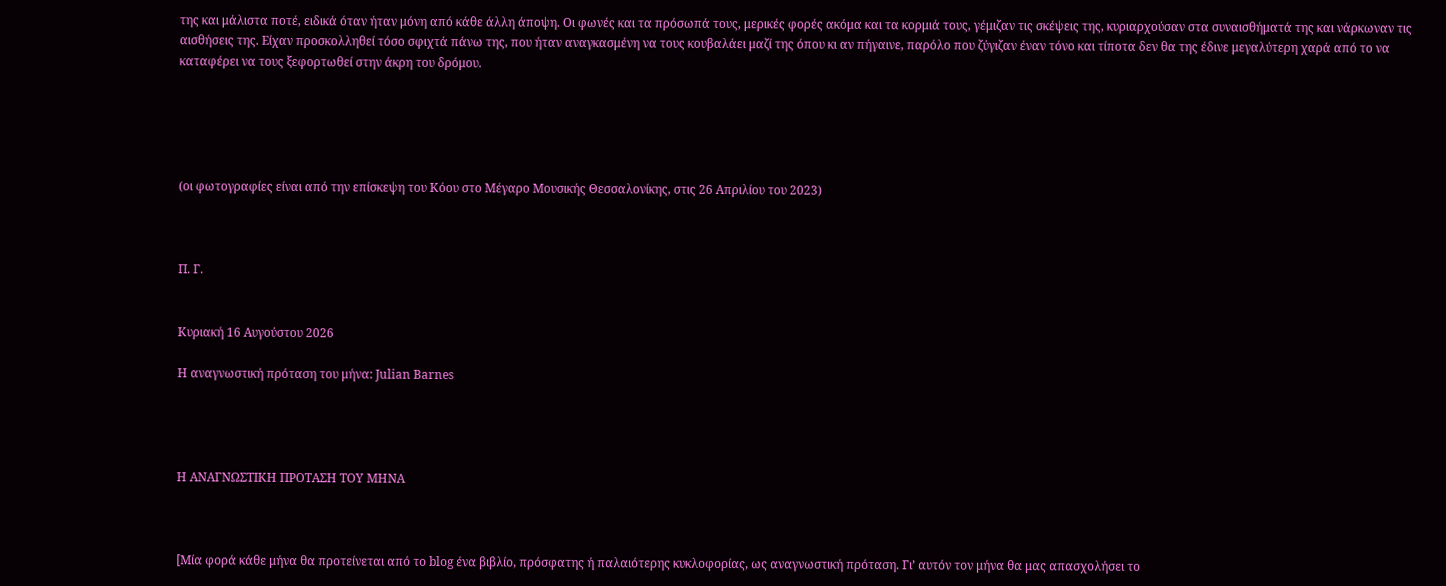της και μάλιστα ποτέ, ειδικά όταν ήταν μόνη από κάθε άλλη άποψη. Οι φωνές και τα πρόσωπά τους, μερικές φορές ακόμα και τα κορμιά τους, γέμιζαν τις σκέψεις της, κυριαρχούσαν στα συναισθήματά της και νάρκωναν τις αισθήσεις της. Είχαν προσκολληθεί τόσο σφιχτά πάνω της, που ήταν αναγκασμένη να τους κουβαλάει μαζί της όπου κι αν πήγαινε, παρόλο που ζύγιζαν έναν τόνο και τίποτα δεν θα της έδινε μεγαλύτερη χαρά από το να καταφέρει να τους ξεφορτωθεί στην άκρη του δρόμου.





(οι φωτογραφίες είναι από την επίσκεψη του Κόου στο Μέγαρο Μουσικής Θεσσαλονίκης, στις 26 Απριλίου του 2023)



Π. Γ.


Κυριακή 16 Αυγούστου 2026

Η αναγνωστική πρόταση του μήνα: Julian Barnes




Η ΑΝΑΓΝΩΣΤΙΚΗ ΠΡΟΤΑΣΗ ΤΟΥ ΜΗΝΑ



[Μία φορά κάθε μήνα θα προτείνεται από το blog ένα βιβλίο, πρόσφατης ή παλαιότερης κυκλοφορίας, ως αναγνωστική πρόταση. Γι’ αυτόν τον μήνα θα μας απασχολήσει το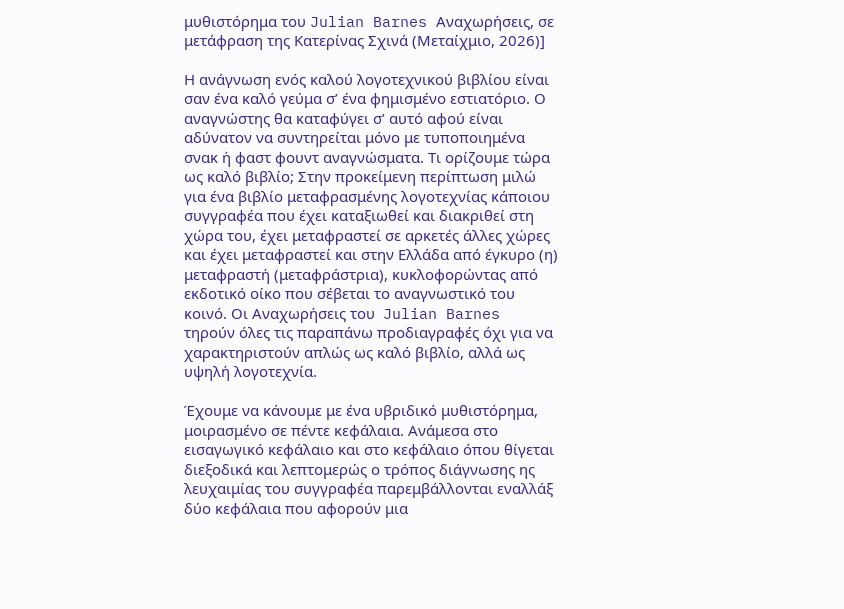μυθιστόρημα του Julian Barnes Αναχωρήσεις, σε μετάφραση της Κατερίνας Σχινά (Μεταίχμιο, 2026)]

Η ανάγνωση ενός καλού λογοτεχνικού βιβλίου είναι σαν ένα καλό γεύμα σ’ ένα φημισμένο εστιατόριο. Ο αναγνώστης θα καταφύγει σ’ αυτό αφού είναι αδύνατον να συντηρείται μόνο με τυποποιημένα σνακ ή φαστ φουντ αναγνώσματα. Τι ορίζουμε τώρα ως καλό βιβλίο; Στην προκείμενη περίπτωση μιλώ για ένα βιβλίο μεταφρασμένης λογοτεχνίας κάποιου συγγραφέα που έχει καταξιωθεί και διακριθεί στη χώρα του, έχει μεταφραστεί σε αρκετές άλλες χώρες και έχει μεταφραστεί και στην Ελλάδα από έγκυρο (η) μεταφραστή (μεταφράστρια), κυκλοφορώντας από εκδοτικό οίκο που σέβεται το αναγνωστικό του κοινό. Οι Αναχωρήσεις του  Julian Barnes τηρούν όλες τις παραπάνω προδιαγραφές όχι για να χαρακτηριστούν απλώς ως καλό βιβλίο, αλλά ως υψηλή λογοτεχνία.

Έχουμε να κάνουμε με ένα υβριδικό μυθιστόρημα, μοιρασμένο σε πέντε κεφάλαια. Ανάμεσα στο εισαγωγικό κεφάλαιο και στο κεφάλαιο όπου θίγεται διεξοδικά και λεπτομερώς ο τρόπος διάγνωσης ης λευχαιμίας του συγγραφέα παρεμβάλλονται εναλλάξ δύο κεφάλαια που αφορούν μια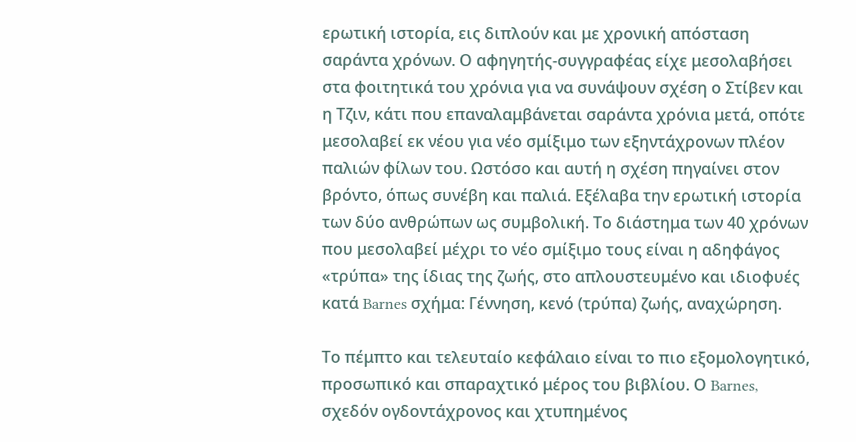ερωτική ιστορία, εις διπλούν και με χρονική απόσταση σαράντα χρόνων. Ο αφηγητής-συγγραφέας είχε μεσολαβήσει στα φοιτητικά του χρόνια για να συνάψουν σχέση ο Στίβεν και η Τζιν, κάτι που επαναλαμβάνεται σαράντα χρόνια μετά, οπότε μεσολαβεί εκ νέου για νέο σμίξιμο των εξηντάχρονων πλέον παλιών φίλων του. Ωστόσο και αυτή η σχέση πηγαίνει στον βρόντο, όπως συνέβη και παλιά. Εξέλαβα την ερωτική ιστορία των δύο ανθρώπων ως συμβολική. Το διάστημα των 40 χρόνων που μεσολαβεί μέχρι το νέο σμίξιμο τους είναι η αδηφάγος «τρύπα» της ίδιας της ζωής, στο απλουστευμένο και ιδιοφυές κατά Barnes σχήμα: Γέννηση, κενό (τρύπα) ζωής, αναχώρηση.

Το πέμπτο και τελευταίο κεφάλαιο είναι το πιο εξομολογητικό, προσωπικό και σπαραχτικό μέρος του βιβλίου. Ο Barnes, σχεδόν ογδοντάχρονος και χτυπημένος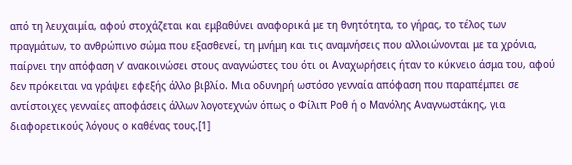από τη λευχαιμία, αφού στοχάζεται και εμβαθύνει αναφορικά με τη θνητότητα, το γήρας, το τέλος των πραγμάτων, το ανθρώπινο σώμα που εξασθενεί, τη μνήμη και τις αναμνήσεις που αλλοιώνονται με τα χρόνια, παίρνει την απόφαση ν’ ανακοινώσει στους αναγνώστες του ότι οι Αναχωρήσεις ήταν το κύκνειο άσμα του, αφού δεν πρόκειται να γράψει εφεξής άλλο βιβλίο. Μια οδυνηρή ωστόσο γενναία απόφαση που παραπέμπει σε αντίστοιχες γενναίες αποφάσεις άλλων λογοτεχνών όπως ο Φίλιπ Ροθ ή ο Μανόλης Αναγνωστάκης, για διαφορετικούς λόγους ο καθένας τους.[1]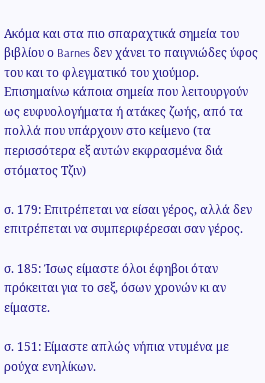Ακόμα και στα πιο σπαραχτικά σημεία του βιβλίου ο Barnes δεν χάνει το παιγνιώδες ύφος του και το φλεγματικό του χιούμορ. Επισημαίνω κάποια σημεία που λειτουργούν ως ευφυολογήματα ή ατάκες ζωής, από τα πολλά που υπάρχουν στο κείμενο (τα περισσότερα εξ αυτών εκφρασμένα διά στόματος Τζιν)

σ. 179: Επιτρέπεται να είσαι γέρος, αλλά δεν επιτρέπεται να συμπεριφέρεσαι σαν γέρος.

σ. 185: Ίσως είμαστε όλοι έφηβοι όταν πρόκειται για το σεξ, όσων χρονών κι αν είμαστε.

σ. 151: Είμαστε απλώς νήπια ντυμένα με ρούχα ενηλίκων.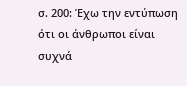σ. 200: Έχω την εντύπωση ότι οι άνθρωποι είναι συχνά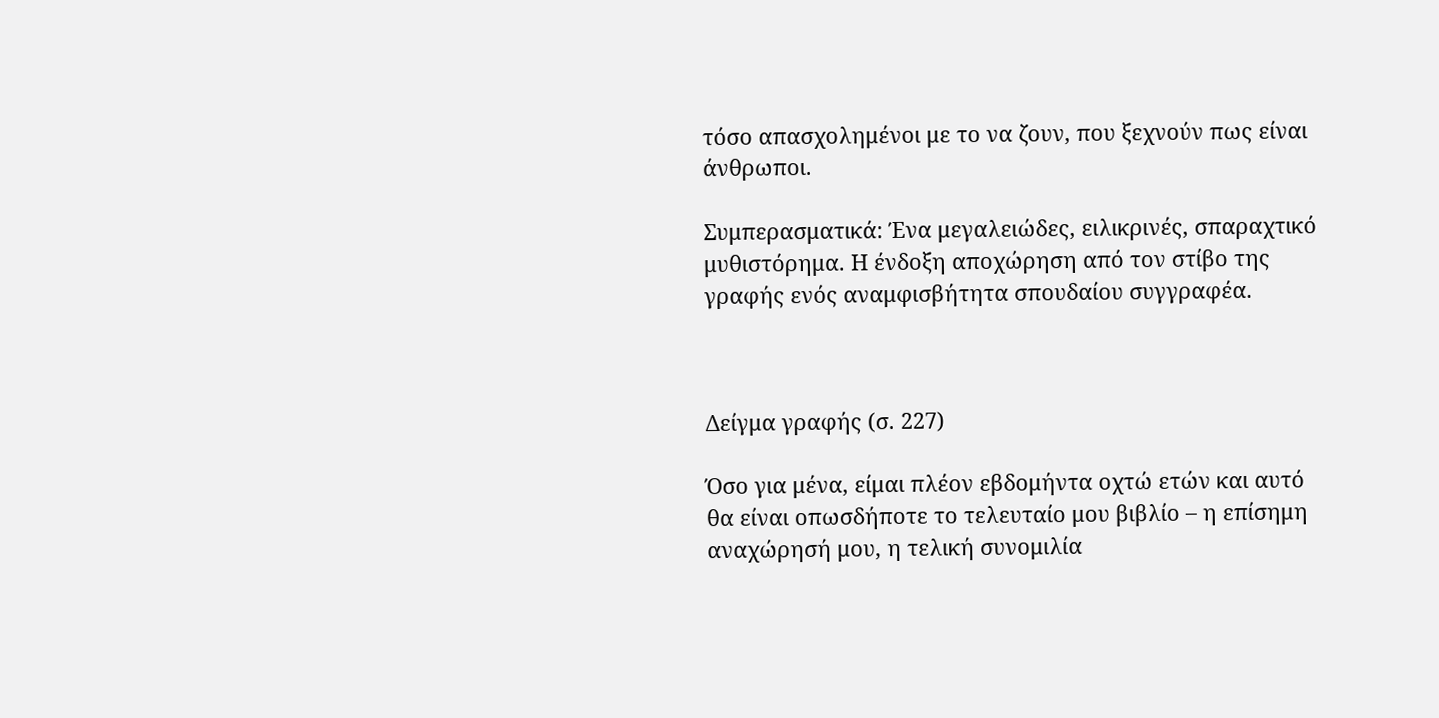τόσο απασχολημένοι με το να ζουν, που ξεχνούν πως είναι άνθρωποι.

Συμπερασματικά: Ένα μεγαλειώδες, ειλικρινές, σπαραχτικό μυθιστόρημα. Η ένδοξη αποχώρηση από τον στίβο της γραφής ενός αναμφισβήτητα σπουδαίου συγγραφέα.



Δείγμα γραφής (σ. 227)

Όσο για μένα, είμαι πλέον εβδομήντα οχτώ ετών και αυτό θα είναι οπωσδήποτε το τελευταίο μου βιβλίο – η επίσημη αναχώρησή μου, η τελική συνομιλία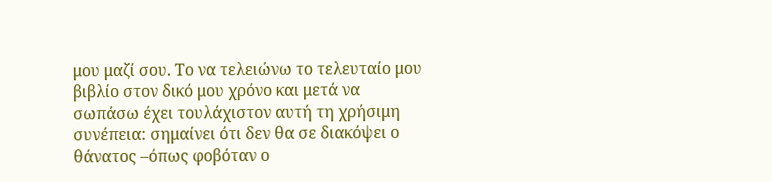μου μαζί σου. Το να τελειώνω το τελευταίο μου βιβλίο στον δικό μου χρόνο και μετά να σωπάσω έχει τουλάχιστον αυτή τη χρήσιμη συνέπεια: σημαίνει ότι δεν θα σε διακόψει ο θάνατος –όπως φοβόταν ο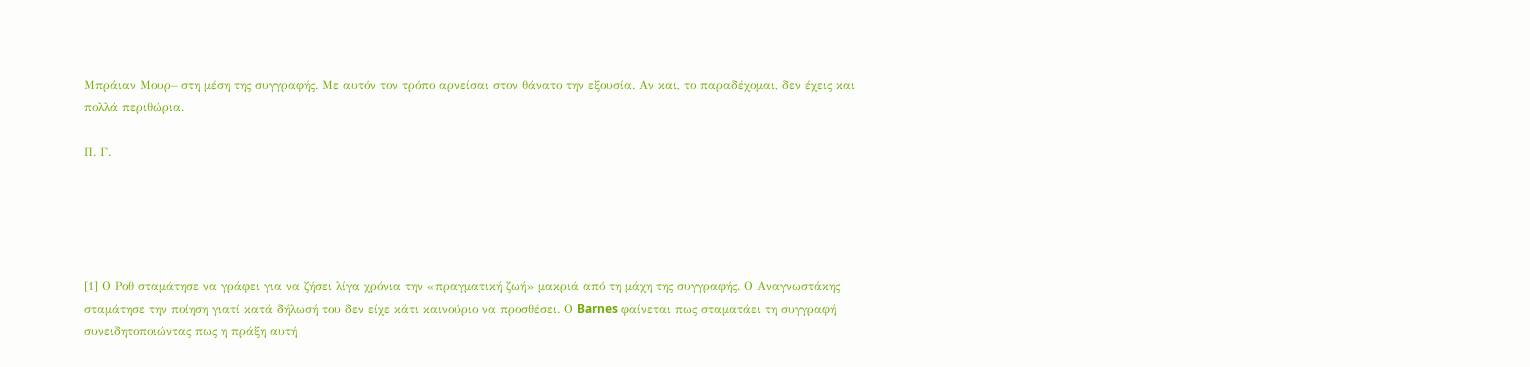Μπράιαν Μουρ– στη μέση της συγγραφής. Με αυτόν τον τρόπο αρνείσαι στον θάνατο την εξουσία. Αν και, το παραδέχομαι, δεν έχεις και πολλά περιθώρια.

Π. Γ.





[1] Ο Ροθ σταμάτησε να γράφει για να ζήσει λίγα χρόνια την «πραγματική ζωή» μακριά από τη μάχη της συγγραφής. Ο Αναγνωστάκης σταμάτησε την ποίηση γιατί κατά δήλωσή του δεν είχε κάτι καινούριο να προσθέσει. Ο Barnes φαίνεται πως σταματάει τη συγγραφή συνειδητοποιώντας πως η πράξη αυτή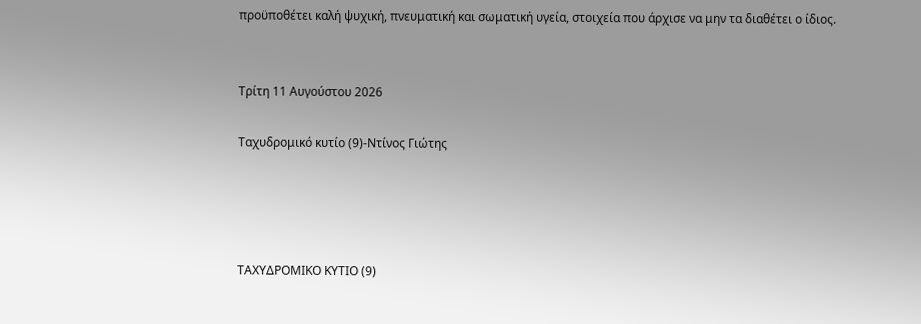προϋποθέτει καλή ψυχική, πνευματική και σωματική υγεία, στοιχεία που άρχισε να μην τα διαθέτει ο ίδιος.


Τρίτη 11 Αυγούστου 2026

Ταχυδρομικό κυτίο (9)-Ντίνος Γιώτης




ΤΑΧΥΔΡΟΜΙΚΟ ΚΥΤΙΟ (9)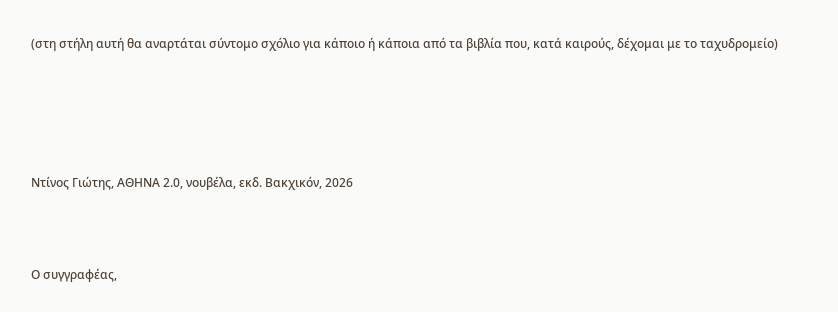(στη στήλη αυτή θα αναρτάται σύντομο σχόλιο για κάποιο ή κάποια από τα βιβλία που, κατά καιρούς, δέχομαι με το ταχυδρομείο)





Ντίνος Γιώτης, ΑΘΗΝΑ 2.0, νουβέλα, εκδ. Βακχικόν, 2026



Ο συγγραφέας,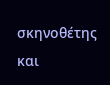σκηνοθέτης και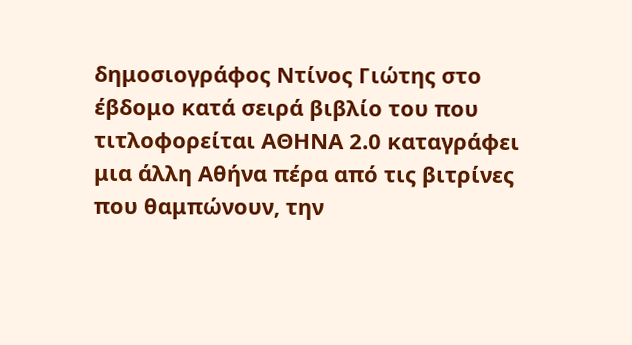δημοσιογράφος Ντίνος Γιώτης στο έβδομο κατά σειρά βιβλίο του που τιτλοφορείται ΑΘΗΝΑ 2.0 καταγράφει μια άλλη Αθήνα πέρα από τις βιτρίνες που θαμπώνουν, την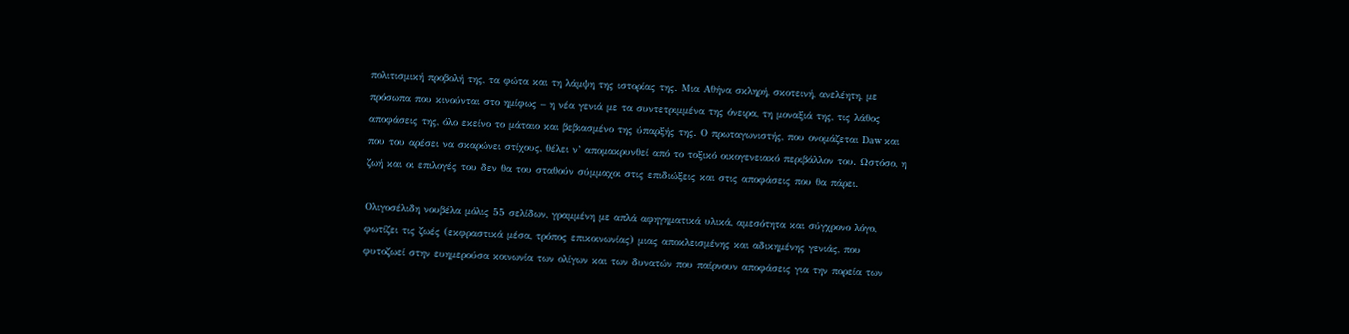πολιτισμική προβολή της, τα φώτα και τη λάμψη της ιστορίας της. Μια Αθήνα σκληρή, σκοτεινή, ανελέητη, με πρόσωπα που κινούνται στο ημίφως – η νέα γενιά με τα συντετριμμένα της όνειρα, τη μοναξιά της, τις λάθος αποφάσεις της, όλο εκείνο το μάταιο και βεβιασμένο της ύπαρξής της. Ο πρωταγωνιστής, που ονομάζεται Daw και που του αρέσει να σκαρώνει στίχους, θέλει ν’ απομακρυνθεί από το τοξικό οικογενειακό περιβάλλον του. Ωστόσο, η ζωή και οι επιλογές του δεν θα του σταθούν σύμμαχοι στις επιδιώξεις και στις αποφάσεις που θα πάρει.

Ολιγοσέλιδη νουβέλα μόλις 55 σελίδων, γραμμένη με απλά αφηγηματικά υλικά, αμεσότητα και σύγχρονο λόγο, φωτίζει τις ζωές (εκφραστικά μέσα, τρόπος επικοινωνίας) μιας αποκλεισμένης και αδικημένης γενιάς, που φυτοζωεί στην ευημερούσα κοινωνία των ολίγων και των δυνατών που παίρνουν αποφάσεις για την πορεία των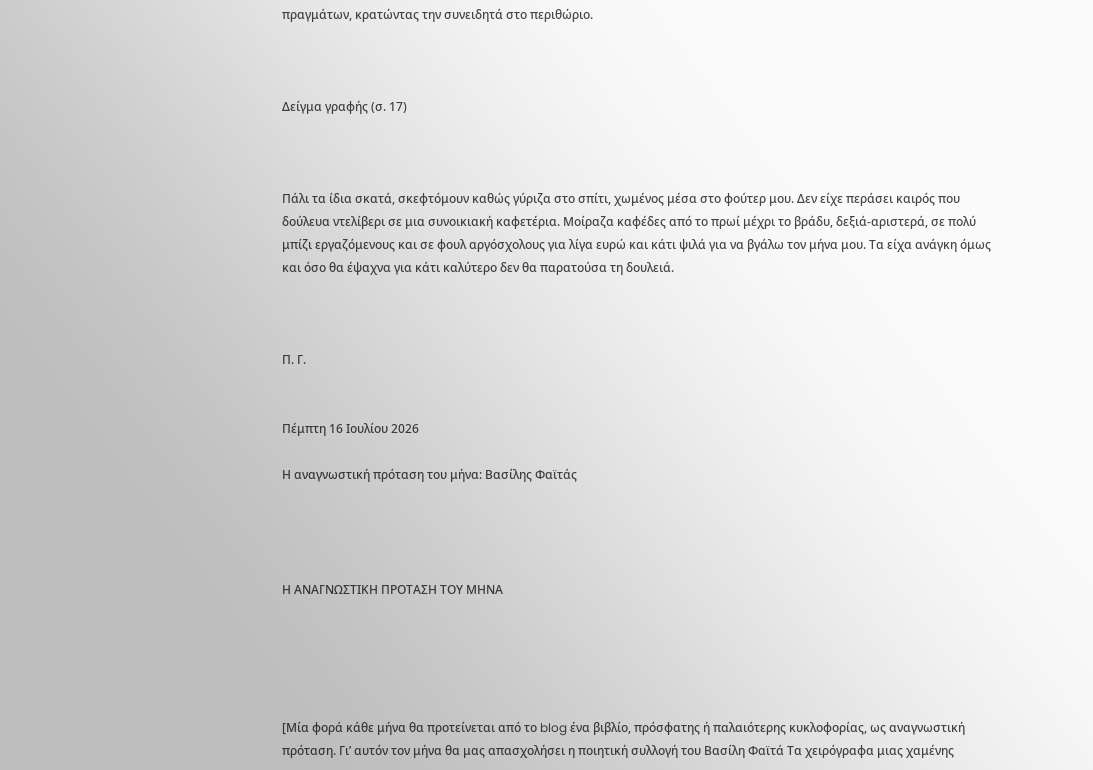πραγμάτων, κρατώντας την συνειδητά στο περιθώριο.



Δείγμα γραφής (σ. 17)



Πάλι τα ίδια σκατά, σκεφτόμουν καθώς γύριζα στο σπίτι, χωμένος μέσα στο φούτερ μου. Δεν είχε περάσει καιρός που δούλευα ντελίβερι σε μια συνοικιακή καφετέρια. Μοίραζα καφέδες από το πρωί μέχρι το βράδυ, δεξιά-αριστερά, σε πολύ μπίζι εργαζόμενους και σε φουλ αργόσχολους για λίγα ευρώ και κάτι ψιλά για να βγάλω τον μήνα μου. Τα είχα ανάγκη όμως και όσο θα έψαχνα για κάτι καλύτερο δεν θα παρατούσα τη δουλειά.



Π. Γ.


Πέμπτη 16 Ιουλίου 2026

Η αναγνωστική πρόταση του μήνα: Βασίλης Φαϊτάς




Η ΑΝΑΓΝΩΣΤΙΚΗ ΠΡΟΤΑΣΗ ΤΟΥ ΜΗΝΑ





[Μία φορά κάθε μήνα θα προτείνεται από το blog ένα βιβλίο, πρόσφατης ή παλαιότερης κυκλοφορίας, ως αναγνωστική πρόταση. Γι’ αυτόν τον μήνα θα μας απασχολήσει η ποιητική συλλογή του Βασίλη Φαϊτά Τα χειρόγραφα μιας χαμένης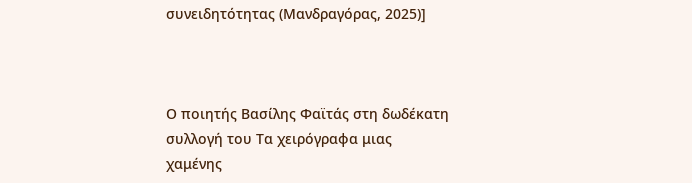συνειδητότητας (Μανδραγόρας, 2025)]



Ο ποιητής Βασίλης Φαϊτάς στη δωδέκατη συλλογή του Τα χειρόγραφα μιας χαμένης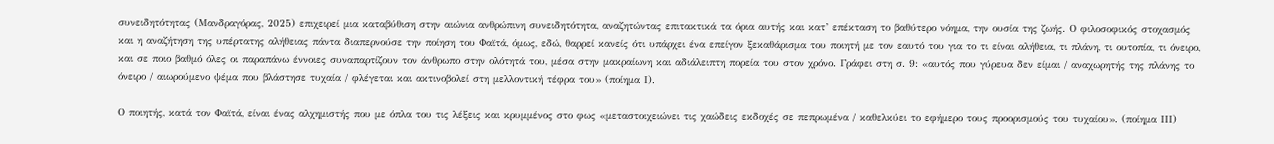συνειδητότητας (Μανδραγόρας, 2025) επιχειρεί μια καταβύθιση στην αιώνια ανθρώπινη συνειδητότητα, αναζητώντας επιτακτικά τα όρια αυτής και κατ’ επέκταση το βαθύτερο νόημα, την ουσία της ζωής. Ο φιλοσοφικός στοχασμός και η αναζήτηση της υπέρτατης αλήθειας πάντα διαπερνούσε την ποίηση του Φαϊτά, όμως, εδώ, θαρρεί κανείς ότι υπάρχει ένα επείγον ξεκαθάρισμα του ποιητή με τον εαυτό του για το τι είναι αλήθεια, τι πλάνη, τι ουτοπία, τι όνειρο, και σε ποιο βαθμό όλες οι παραπάνω έννοιες συναπαρτίζουν τον άνθρωπο στην ολότητά του, μέσα στην μακραίωνη και αδιάλειπτη πορεία του στον χρόνο. Γράφει στη σ. 9: «αυτός που γύρευα δεν είμαι / αναχωρητής της πλάνης το όνειρο / αιωρούμενο ψέμα που βλάστησε τυχαία / φλέγεται και ακτινοβολεί στη μελλοντική τέφρα του» (ποίημα Ι).

Ο ποιητής, κατά τον Φαϊτά, είναι ένας αλχημιστής που με όπλα του τις λέξεις και κρυμμένος στο φως «μεταστοιχειώνει τις χαώδεις εκδοχές σε πεπρωμένα / καθελκύει το εφήμερο τους προορισμούς του τυχαίου». (ποίημα ΙΙΙ)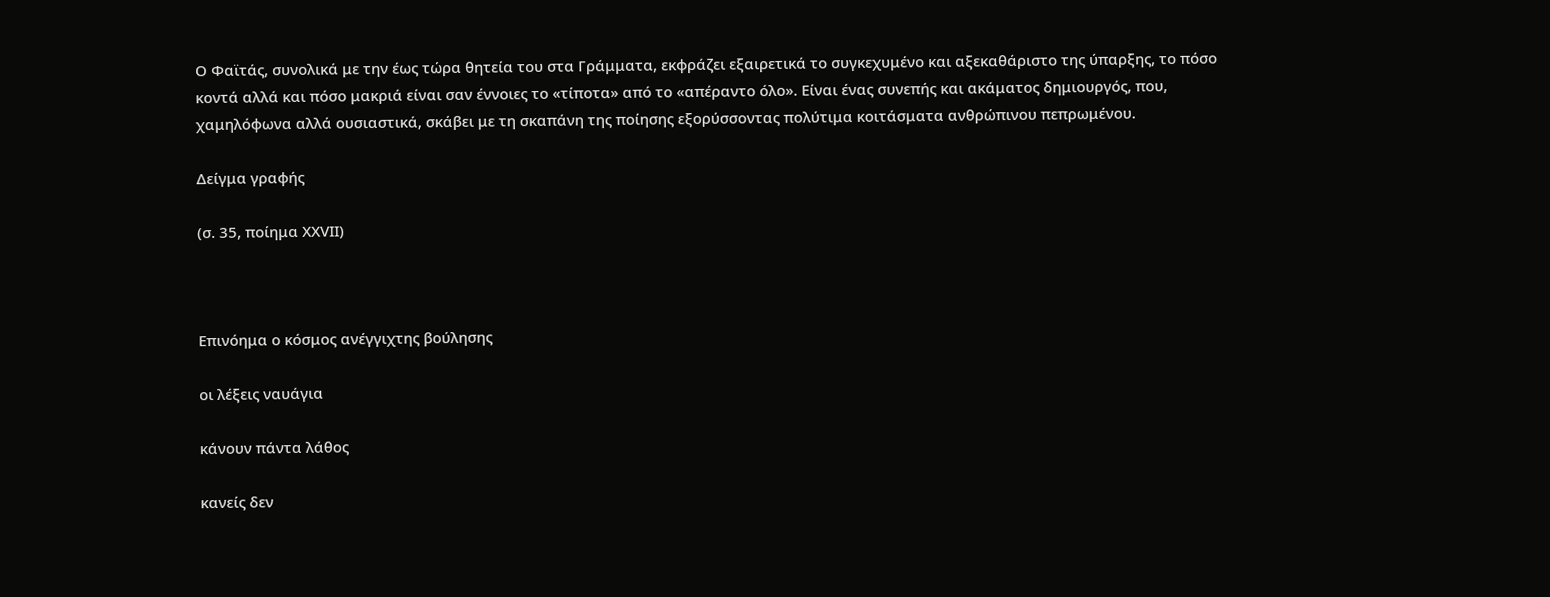Ο Φαϊτάς, συνολικά με την έως τώρα θητεία του στα Γράμματα, εκφράζει εξαιρετικά το συγκεχυμένο και αξεκαθάριστο της ύπαρξης, το πόσο κοντά αλλά και πόσο μακριά είναι σαν έννοιες το «τίποτα» από το «απέραντο όλο». Είναι ένας συνεπής και ακάματος δημιουργός, που, χαμηλόφωνα αλλά ουσιαστικά, σκάβει με τη σκαπάνη της ποίησης εξορύσσοντας πολύτιμα κοιτάσματα ανθρώπινου πεπρωμένου.

Δείγμα γραφής

(σ. 35, ποίημα ΧΧVΙΙ)



Επινόημα ο κόσμος ανέγγιχτης βούλησης

οι λέξεις ναυάγια

κάνουν πάντα λάθος

κανείς δεν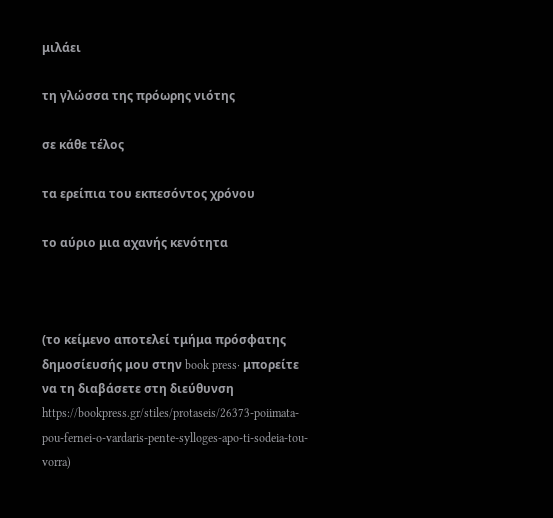μιλάει

τη γλώσσα της πρόωρης νιότης

σε κάθε τέλος

τα ερείπια του εκπεσόντος χρόνου

το αύριο μια αχανής κενότητα



(το κείμενο αποτελεί τμήμα πρόσφατης δημοσίευσής μου στην book press· μπορείτε να τη διαβάσετε στη διεύθυνση https://bookpress.gr/stiles/protaseis/26373-poiimata-pou-fernei-o-vardaris-pente-sylloges-apo-ti-sodeia-tou-vorra)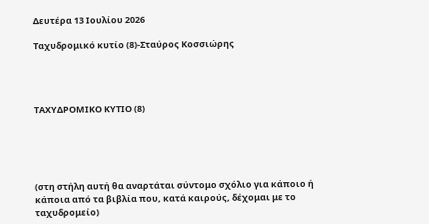Δευτέρα 13 Ιουλίου 2026

Ταχυδρομικό κυτίο (8)-Σταύρος Κοσσιώρης




ΤΑΧΥΔΡΟΜΙΚΟ ΚΥΤΙΟ (8)





(στη στήλη αυτή θα αναρτάται σύντομο σχόλιο για κάποιο ή κάποια από τα βιβλία που, κατά καιρούς, δέχομαι με το ταχυδρομείο)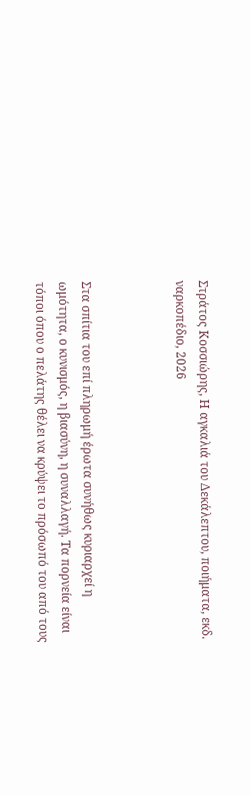Στράτος Κοσσιώρης, Η αγκαλιά του Δεκάλεπτου, ποιήματα, εκδ. ναρκοπέδιο, 2026



Στα σπίτια του επί πληρωμή έρωτα συνήθως κυριαρχεί η ωμότητα, ο κυνισμός, η βιασύνη, η συναλλαγή. Τα πορνεία είναι τόποι όπου ο πελάτης θέλει να κρύψει το πρόσωπό του από τους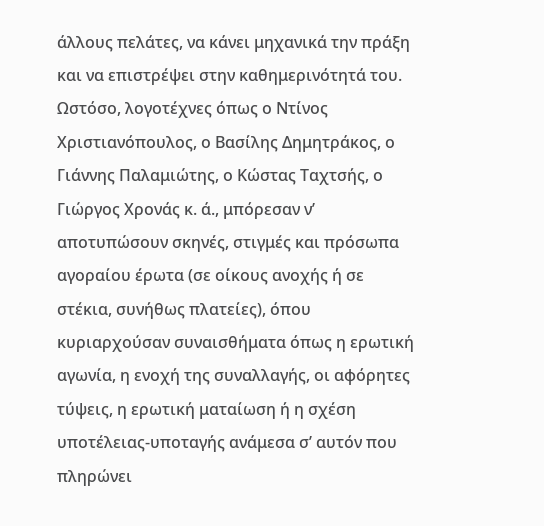άλλους πελάτες, να κάνει μηχανικά την πράξη και να επιστρέψει στην καθημερινότητά του. Ωστόσο, λογοτέχνες όπως ο Ντίνος Χριστιανόπουλος, ο Βασίλης Δημητράκος, ο Γιάννης Παλαμιώτης, ο Κώστας Ταχτσής, ο Γιώργος Χρονάς κ. ά., μπόρεσαν ν’ αποτυπώσουν σκηνές, στιγμές και πρόσωπα αγοραίου έρωτα (σε οίκους ανοχής ή σε στέκια, συνήθως πλατείες), όπου κυριαρχούσαν συναισθήματα όπως η ερωτική αγωνία, η ενοχή της συναλλαγής, οι αφόρητες τύψεις, η ερωτική ματαίωση ή η σχέση υποτέλειας-υποταγής ανάμεσα σ’ αυτόν που πληρώνει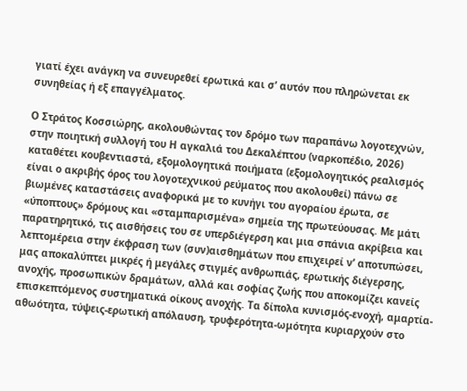γιατί έχει ανάγκη να συνευρεθεί ερωτικά και σ’ αυτόν που πληρώνεται εκ συνηθείας ή εξ επαγγέλματος.

Ο Στράτος Κοσσιώρης, ακολουθώντας τον δρόμο των παραπάνω λογοτεχνών, στην ποιητική συλλογή του Η αγκαλιά του Δεκαλέπτου (ναρκοπέδιο, 2026) καταθέτει κουβεντιαστά, εξομολογητικά ποιήματα (εξομολογητικός ρεαλισμός είναι ο ακριβής όρος του λογοτεχνικού ρεύματος που ακολουθεί) πάνω σε βιωμένες καταστάσεις αναφορικά με το κυνήγι του αγοραίου έρωτα, σε «ύποπτους» δρόμους και «σταμπαρισμένα» σημεία της πρωτεύουσας. Με μάτι παρατηρητικό, τις αισθήσεις του σε υπερδιέγερση και μια σπάνια ακρίβεια και λεπτομέρεια στην έκφραση των (συν)αισθημάτων που επιχειρεί ν’ αποτυπώσει, μας αποκαλύπτει μικρές ή μεγάλες στιγμές ανθρωπιάς, ερωτικής διέγερσης, ανοχής, προσωπικών δραμάτων, αλλά και σοφίας ζωής που αποκομίζει κανείς επισκεπτόμενος συστηματικά οίκους ανοχής. Τα δίπολα κυνισμός-ενοχή, αμαρτία-αθωότητα, τύψεις-ερωτική απόλαυση, τρυφερότητα-ωμότητα κυριαρχούν στο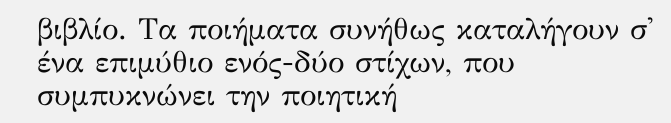βιβλίο. Τα ποιήματα συνήθως καταλήγουν σ' ένα επιμύθιο ενός-δύο στίχων, που συμπυκνώνει την ποιητική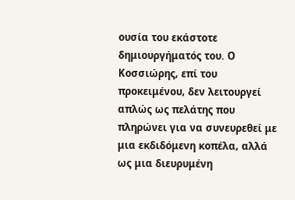ουσία του εκάστοτε δημιουργήματός του. Ο Κοσσιώρης, επί του προκειμένου, δεν λειτουργεί απλώς ως πελάτης που πληρώνει για να συνευρεθεί με μια εκδιδόμενη κοπέλα, αλλά ως μια διευρυμένη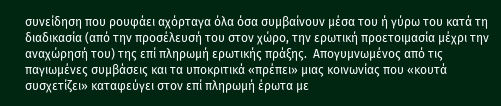συνείδηση που ρουφάει αχόρταγα όλα όσα συμβαίνουν μέσα του ή γύρω του κατά τη διαδικασία (από την προσέλευσή του στον χώρο, την ερωτική προετοιμασία μέχρι την αναχώρησή του) της επί πληρωμή ερωτικής πράξης.  Απογυμνωμένος από τις παγιωμένες συμβάσεις και τα υποκριτικά «πρέπει» μιας κοινωνίας που «κουτά συσχετίζει» καταφεύγει στον επί πληρωμή έρωτα με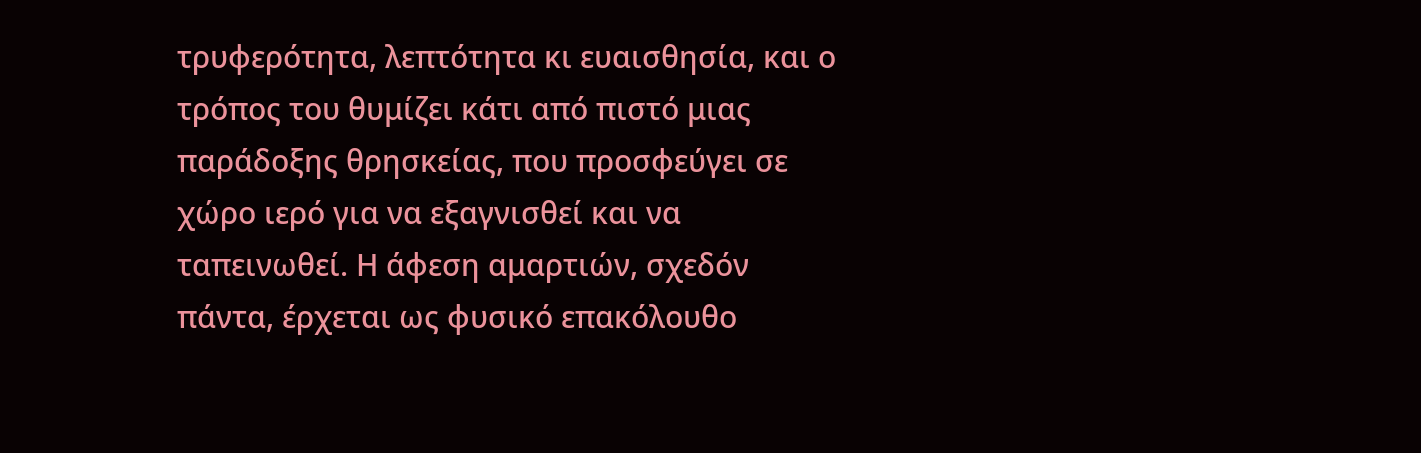τρυφερότητα, λεπτότητα κι ευαισθησία, και ο τρόπος του θυμίζει κάτι από πιστό μιας παράδοξης θρησκείας, που προσφεύγει σε χώρο ιερό για να εξαγνισθεί και να ταπεινωθεί. Η άφεση αμαρτιών, σχεδόν πάντα, έρχεται ως φυσικό επακόλουθο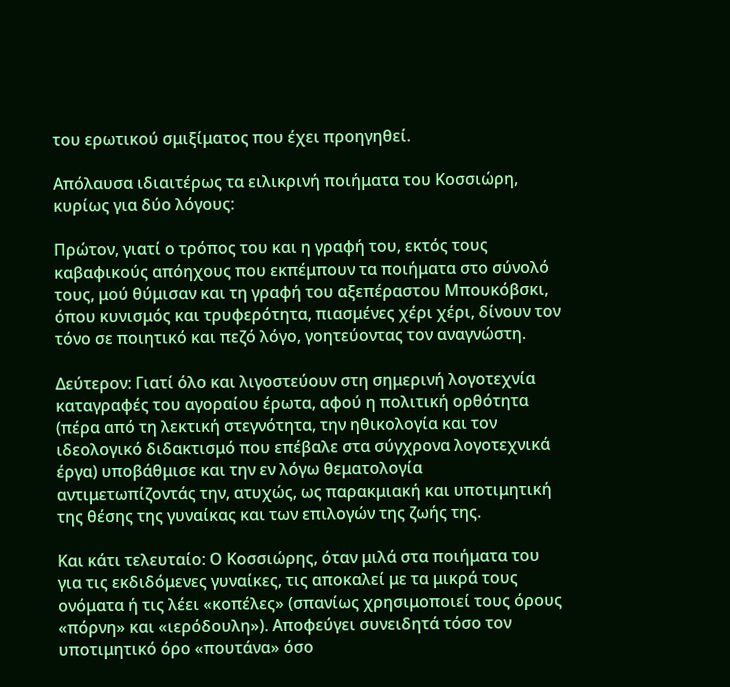του ερωτικού σμιξίματος που έχει προηγηθεί.

Απόλαυσα ιδιαιτέρως τα ειλικρινή ποιήματα του Κοσσιώρη, κυρίως για δύο λόγους:

Πρώτον, γιατί ο τρόπος του και η γραφή του, εκτός τους καβαφικούς απόηχους που εκπέμπουν τα ποιήματα στο σύνολό τους, μού θύμισαν και τη γραφή του αξεπέραστου Μπουκόβσκι, όπου κυνισμός και τρυφερότητα, πιασμένες χέρι χέρι, δίνουν τον τόνο σε ποιητικό και πεζό λόγο, γοητεύοντας τον αναγνώστη.

Δεύτερον: Γιατί όλο και λιγοστεύουν στη σημερινή λογοτεχνία καταγραφές του αγοραίου έρωτα, αφού η πολιτική ορθότητα (πέρα από τη λεκτική στεγνότητα, την ηθικολογία και τον ιδεολογικό διδακτισμό που επέβαλε στα σύγχρονα λογοτεχνικά έργα) υποβάθμισε και την εν λόγω θεματολογία αντιμετωπίζοντάς την, ατυχώς, ως παρακμιακή και υποτιμητική της θέσης της γυναίκας και των επιλογών της ζωής της.

Και κάτι τελευταίο: Ο Κοσσιώρης, όταν μιλά στα ποιήματα του για τις εκδιδόμενες γυναίκες, τις αποκαλεί με τα μικρά τους ονόματα ή τις λέει «κοπέλες» (σπανίως χρησιμοποιεί τους όρους «πόρνη» και «ιερόδουλη»). Αποφεύγει συνειδητά τόσο τον υποτιμητικό όρο «πουτάνα» όσο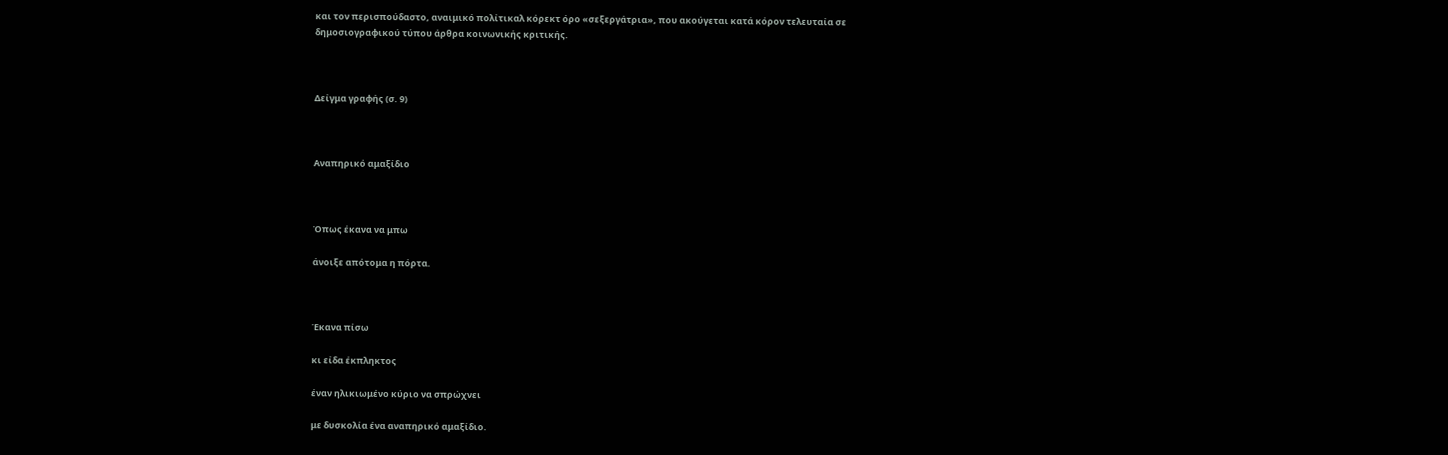και τον περισπούδαστο, αναιμικό πολίτικαλ κόρεκτ όρο «σεξεργάτρια», που ακούγεται κατά κόρον τελευταία σε δημοσιογραφικού τύπου άρθρα κοινωνικής κριτικής.



Δείγμα γραφής (σ. 9)



Αναπηρικό αμαξίδιο



Όπως έκανα να μπω

άνοιξε απότομα η πόρτα.



Έκανα πίσω

κι είδα έκπληκτος

έναν ηλικιωμένο κύριο να σπρώχνει

με δυσκολία ένα αναπηρικό αμαξίδιο.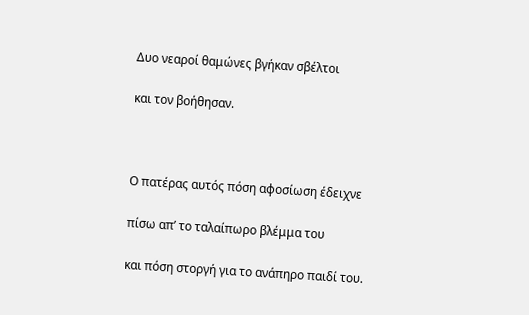Δυο νεαροί θαμώνες βγήκαν σβέλτοι

και τον βοήθησαν.



Ο πατέρας αυτός πόση αφοσίωση έδειχνε

πίσω απ’ το ταλαίπωρο βλέμμα του

και πόση στοργή για το ανάπηρο παιδί του.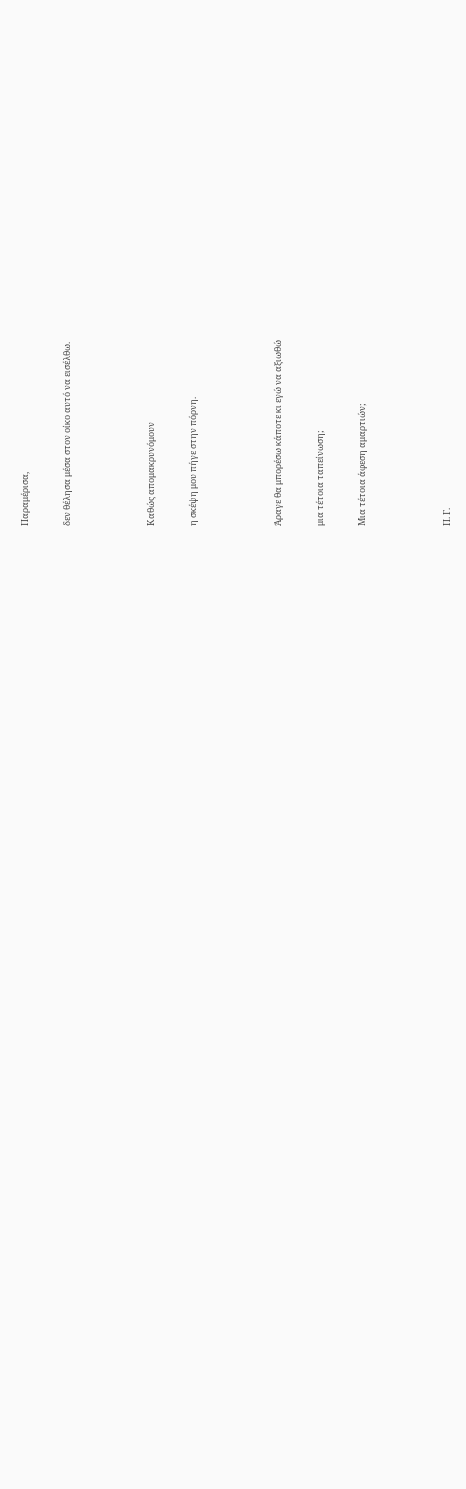Παραμέρισα,

δεν θέλησα μέσα στον οίκο αυτό να εισέλθω.



Καθώς απομακρυνόμουν

η σκέψη μου πήγε στην πόρνη.



Άραγε θα μπορέσω κάποτε κι εγώ να αξιωθώ

μια τέτοια ταπείνωση;

Μια τέτοια άφεση αμαρτιών;



Π. Γ.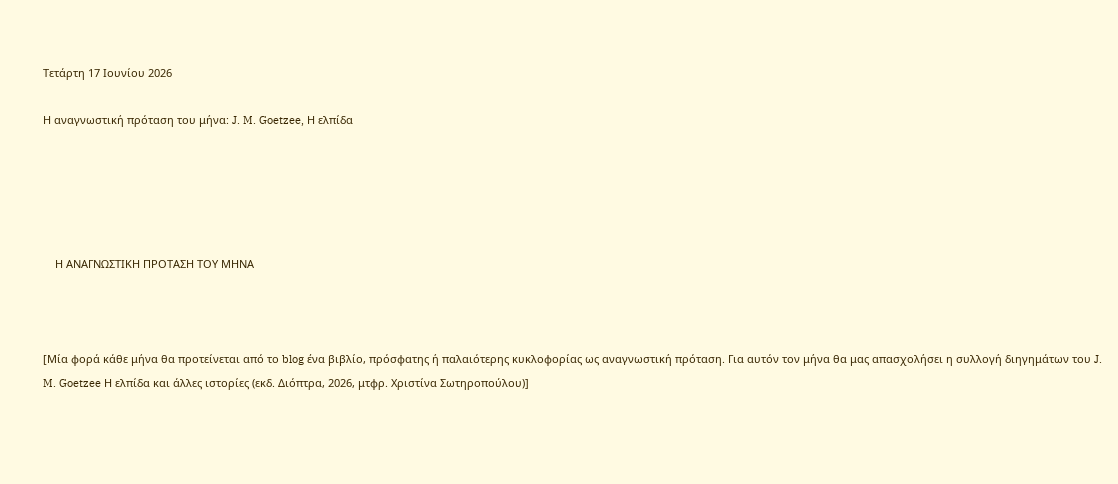Τετάρτη 17 Ιουνίου 2026

Η αναγνωστική πρόταση του μήνα: J. M. Goetzee, Η ελπίδα





    Η ΑΝΑΓΝΩΣΤΙΚΗ ΠΡΟΤΑΣΗ ΤΟΥ ΜΗΝΑ



[Μία φορά κάθε μήνα θα προτείνεται από το blog ένα βιβλίο, πρόσφατης ή παλαιότερης κυκλοφορίας ως αναγνωστική πρόταση. Για αυτόν τον μήνα θα μας απασχολήσει η συλλογή διηγημάτων του J. M. Goetzee Η ελπίδα και άλλες ιστορίες (εκδ. Διόπτρα, 2026, μτφρ. Χριστίνα Σωτηροπούλου)]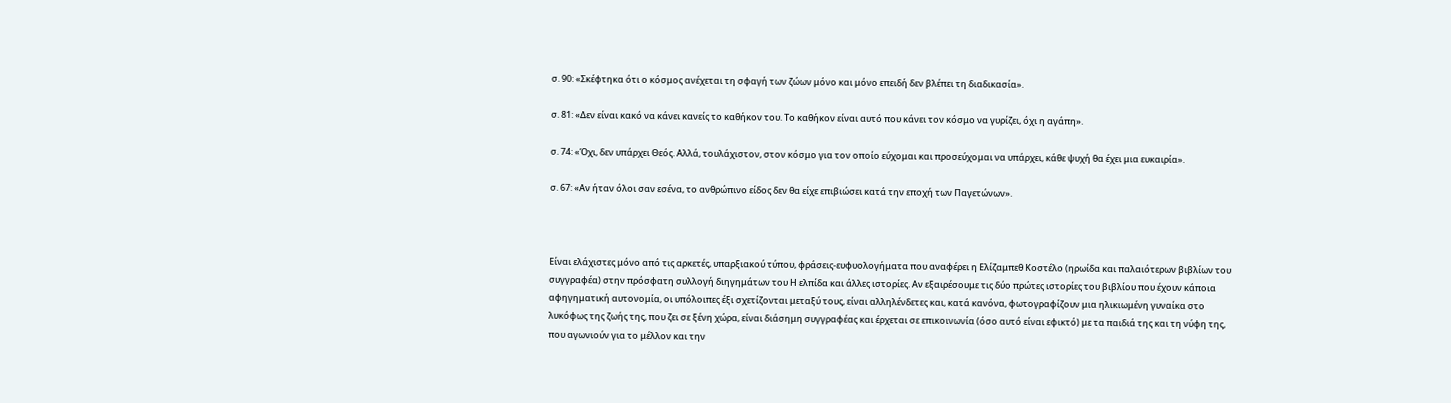σ. 90: «Σκέφτηκα ότι ο κόσμος ανέχεται τη σφαγή των ζώων μόνο και μόνο επειδή δεν βλέπει τη διαδικασία».

σ. 81: «Δεν είναι κακό να κάνει κανείς το καθήκον του. Το καθήκον είναι αυτό που κάνει τον κόσμο να γυρίζει, όχι η αγάπη».

σ. 74: «Όχι, δεν υπάρχει Θεός. Αλλά, τουλάχιστον, στον κόσμο για τον οποίο εύχομαι και προσεύχομαι να υπάρχει, κάθε ψυχή θα έχει μια ευκαιρία».

σ. 67: «Αν ήταν όλοι σαν εσένα, το ανθρώπινο είδος δεν θα είχε επιβιώσει κατά την εποχή των Παγετώνων».



Είναι ελάχιστες μόνο από τις αρκετές, υπαρξιακού τύπου, φράσεις-ευφυολογήματα που αναφέρει η Ελίζαμπεθ Κοστέλο (ηρωίδα και παλαιότερων βιβλίων του συγγραφέα) στην πρόσφατη συλλογή διηγημάτων του Η ελπίδα και άλλες ιστορίες. Αν εξαιρέσουμε τις δύο πρώτες ιστορίες του βιβλίου που έχουν κάποια αφηγηματική αυτονομία, οι υπόλοιπες έξι σχετίζονται μεταξύ τους, είναι αλληλένδετες και, κατά κανόνα, φωτογραφίζουν μια ηλικιωμένη γυναίκα στο λυκόφως της ζωής της, που ζει σε ξένη χώρα, είναι διάσημη συγγραφέας και έρχεται σε επικοινωνία (όσο αυτό είναι εφικτό) με τα παιδιά της και τη νύφη της, που αγωνιούν για το μέλλον και την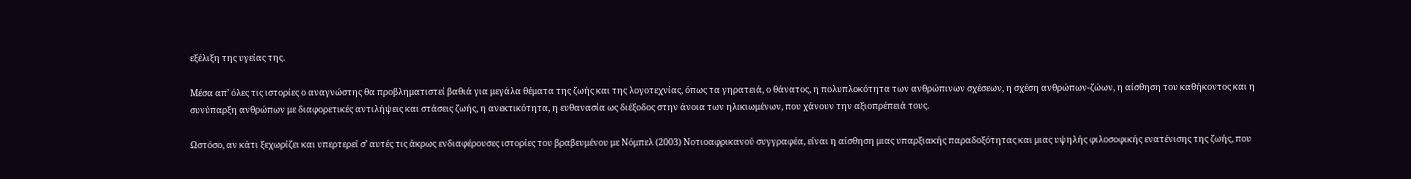εξέλιξη της υγείας της.

Μέσα απ’ όλες τις ιστορίες ο αναγνώστης θα προβληματιστεί βαθιά για μεγάλα θέματα της ζωής και της λογοτεχνίας, όπως τα γηρατειά, ο θάνατος, η πολυπλοκότητα των ανθρώπινων σχέσεων, η σχέση ανθρώπων-ζώων, η αίσθηση του καθήκοντος και η συνύπαρξη ανθρώπων με διαφορετικές αντιλήψεις και στάσεις ζωής, η ανεκτικότητα, η ευθανασία ως διέξοδος στην άνοια των ηλικιωμένων, που χάνουν την αξιοπρέπειά τους.

Ωστόσο, αν κάτι ξεχωρίζει και υπερτερεί σ’ αυτές τις άκρως ενδιαφέρουσες ιστορίες του βραβευμένου με Νόμπελ (2003) Νοτιοαφρικανού συγγραφέα, είναι η αίσθηση μιας υπαρξιακής παραδοξότητας και μιας υψηλής φιλοσοφικής ενατένισης της ζωής, που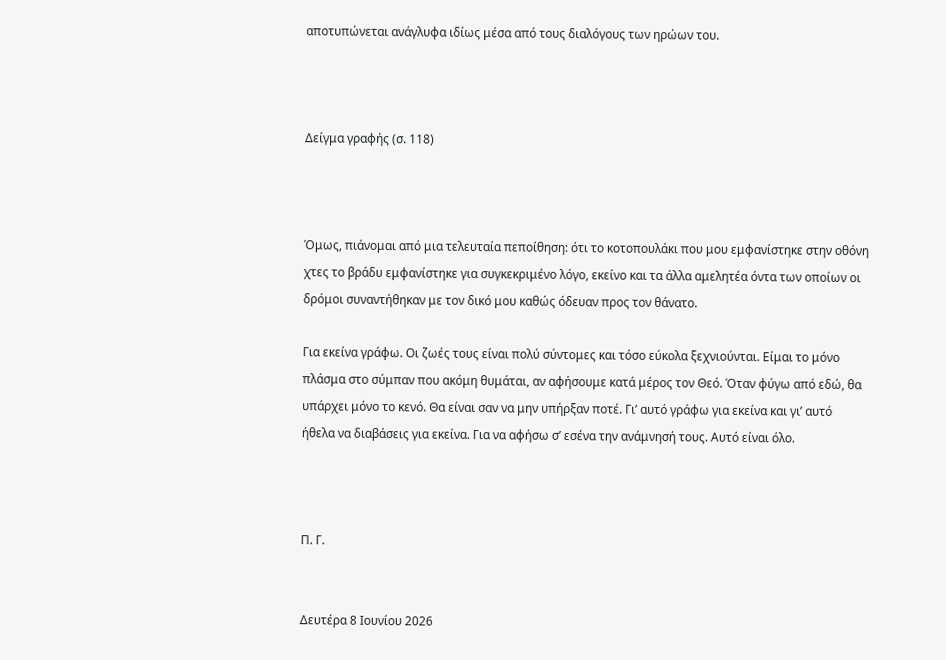αποτυπώνεται ανάγλυφα ιδίως μέσα από τους διαλόγους των ηρώων του.



Δείγμα γραφής (σ. 118)



Όμως, πιάνομαι από μια τελευταία πεποίθηση: ότι το κοτοπουλάκι που μου εμφανίστηκε στην οθόνη χτες το βράδυ εμφανίστηκε για συγκεκριμένο λόγο, εκείνο και τα άλλα αμελητέα όντα των οποίων οι δρόμοι συναντήθηκαν με τον δικό μου καθώς όδευαν προς τον θάνατο.

Για εκείνα γράφω. Οι ζωές τους είναι πολύ σύντομες και τόσο εύκολα ξεχνιούνται. Είμαι το μόνο πλάσμα στο σύμπαν που ακόμη θυμάται, αν αφήσουμε κατά μέρος τον Θεό. Όταν φύγω από εδώ, θα υπάρχει μόνο το κενό. Θα είναι σαν να μην υπήρξαν ποτέ. Γι’ αυτό γράφω για εκείνα και γι’ αυτό ήθελα να διαβάσεις για εκείνα. Για να αφήσω σ’ εσένα την ανάμνησή τους. Αυτό είναι όλο.



Π. Γ.


Δευτέρα 8 Ιουνίου 2026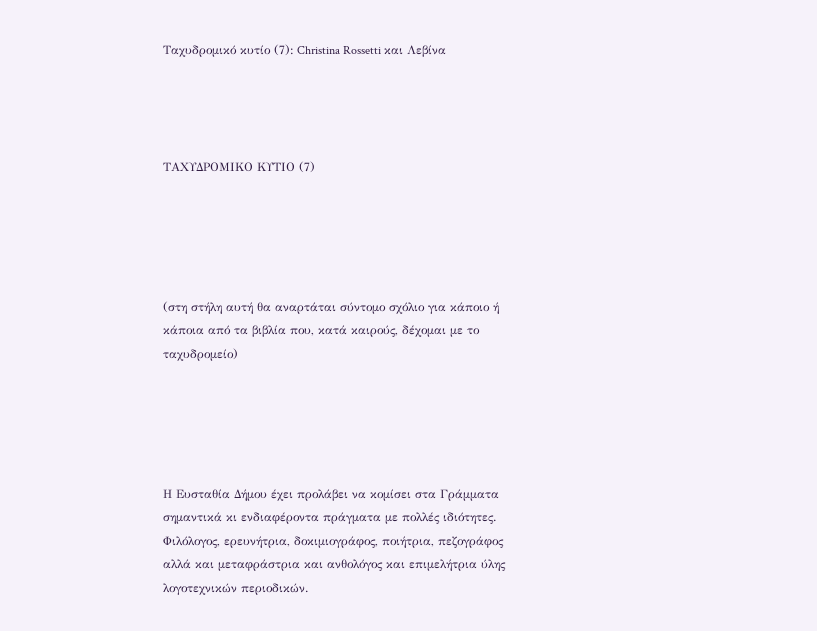Ταχυδρομικό κυτίο (7): Christina Rossetti και Λεβίνα




ΤΑΧΥΔΡΟΜΙΚΟ ΚΥΤΙΟ (7)





(στη στήλη αυτή θα αναρτάται σύντομο σχόλιο για κάποιο ή κάποια από τα βιβλία που, κατά καιρούς, δέχομαι με το ταχυδρομείο)





Η Ευσταθία Δήμου έχει προλάβει να κομίσει στα Γράμματα σημαντικά κι ενδιαφέροντα πράγματα με πολλές ιδιότητες. Φιλόλογος, ερευνήτρια, δοκιμιογράφος, ποιήτρια, πεζογράφος αλλά και μεταφράστρια και ανθολόγος και επιμελήτρια ύλης λογοτεχνικών περιοδικών.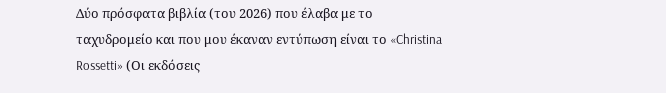Δύο πρόσφατα βιβλία (του 2026) που έλαβα με το ταχυδρομείο και που μου έκαναν εντύπωση είναι το «Christina Rossetti» (Οι εκδόσεις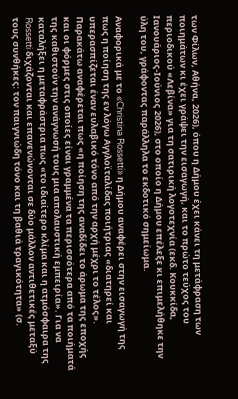των Φίλων, Αθήνα, 2026), όπου η Δήμου έχει κάνει τη μετάφραση των ποιημάτων κι έχει γράψει την εισαγωγή, και το πρώτο τεύχος του περιοδικού «Λεβίνα» για τη σατιρική λογοτεχνία (εκδ. Κουκκίδα, Ιανουάριος-Ιούνιος 2026), στο οποίο η Δήμου επέλεξε κι επιμελήθηκε την ύλη του, γράφοντας παράλληλα το εκδοτικό σημείωμα.

Αναφορικά με το «Christina Rossetti» η Δήμου αναφέρει στην εισαγωγή της πως η ποίηση της εν λόγω Αγγλοϊταλίδας ποιήτριας «διατηρεί και υπερασπίζεται έναν ευλαβικό τόνο από την αρχή μέχρι το τέλος». Παρακάτω αναφέρεται πως «η ποίηση της αναδίδει το άρωμα της εποχής και οι φόρμες στις οποίες είναι γραμμένα τα περισσότερα από τα ποιήματά της καθιστούν την ανάγνωσή τους μια απολαυστική εμπειρία». Για να καταλήξει η μεταφράστρια πως «το ιδιαίτερο κλίμα και η ατμόσφαιρα της Rossetti διχάζονται και επανενώνονται σε δύο μάλλον αντιθετικές μεταξύ τους συνθήκες: τον παιγνιώδη τόνο και τη βαθιά τραγικότητα» (σ.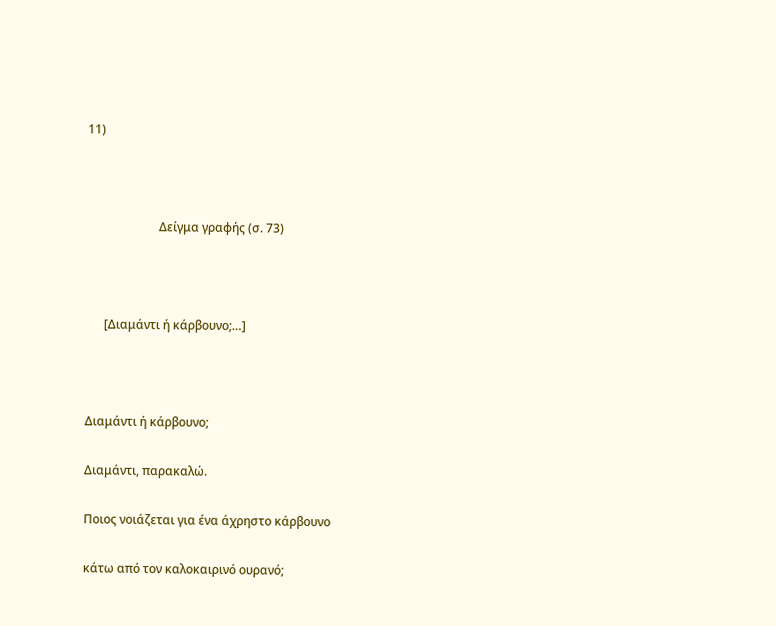11)



                        Δείγμα γραφής (σ. 73)



      [Διαμάντι ή κάρβουνο;…]



Διαμάντι ή κάρβουνο;

Διαμάντι, παρακαλώ.

Ποιος νοιάζεται για ένα άχρηστο κάρβουνο

κάτω από τον καλοκαιρινό ουρανό;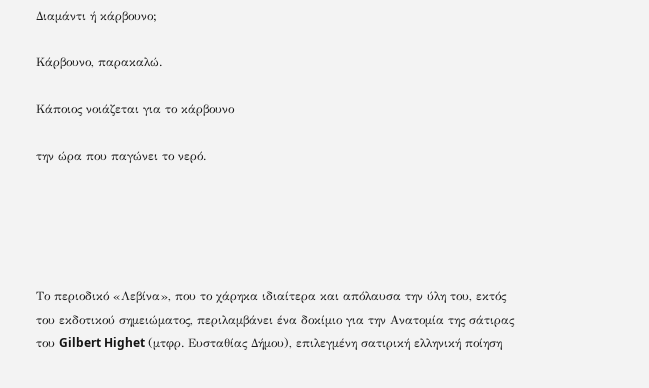Διαμάντι ή κάρβουνο;

Κάρβουνο, παρακαλώ.

Κάποιος νοιάζεται για το κάρβουνο

την ώρα που παγώνει το νερό.





Το περιοδικό «Λεβίνα», που το χάρηκα ιδιαίτερα και απόλαυσα την ύλη του, εκτός του εκδοτικού σημειώματος, περιλαμβάνει ένα δοκίμιο για την Ανατομία της σάτιρας του Gilbert Highet (μτφρ. Ευσταθίας Δήμου), επιλεγμένη σατιρική ελληνική ποίηση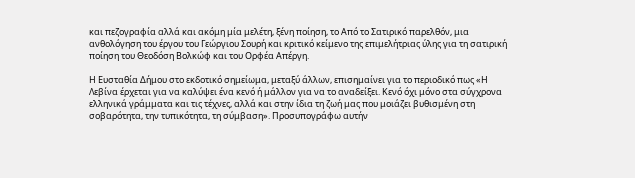και πεζογραφία αλλά και ακόμη μία μελέτη, ξένη ποίηση, το Από το Σατιρικό παρελθόν, μια ανθολόγηση του έργου του Γεώργιου Σουρή και κριτικό κείμενο της επιμελήτριας ύλης για τη σατιρική ποίηση του Θεοδόση Βολκώφ και του Ορφέα Απέργη.

Η Ευσταθία Δήμου στο εκδοτικό σημείωμα, μεταξύ άλλων, επισημαίνει για το περιοδικό πως «Η Λεβίνα έρχεται για να καλύψει ένα κενό ή μάλλον για να το αναδείξει. Κενό όχι μόνο στα σύγχρονα ελληνικά γράμματα και τις τέχνες, αλλά και στην ίδια τη ζωή μας που μοιάζει βυθισμένη στη σοβαρότητα, την τυπικότητα, τη σύμβαση». Προσυπογράφω αυτήν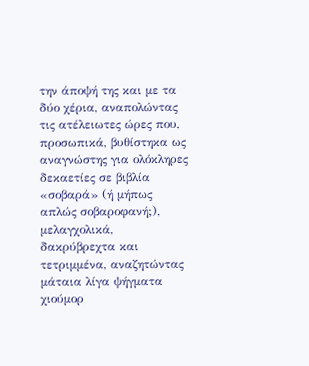την άποψή της και με τα δύο χέρια, αναπολώντας τις ατέλειωτες ώρες που, προσωπικά, βυθίστηκα ως αναγνώστης για ολόκληρες δεκαετίες σε βιβλία «σοβαρά» (ή μήπως απλώς σοβαροφανή;), μελαγχολικά, δακρύβρεχτα και τετριμμένα, αναζητώντας μάταια λίγα ψήγματα χιούμορ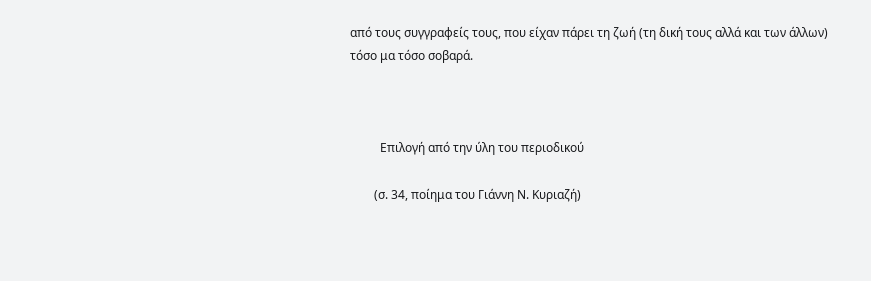από τους συγγραφείς τους, που είχαν πάρει τη ζωή (τη δική τους αλλά και των άλλων) τόσο μα τόσο σοβαρά.



          Επιλογή από την ύλη του περιοδικού

        (σ. 34, ποίημα του Γιάννη Ν. Κυριαζή)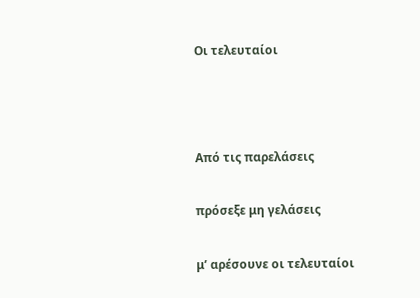Οι τελευταίοι



Από τις παρελάσεις

πρόσεξε μη γελάσεις

μ’ αρέσουνε οι τελευταίοι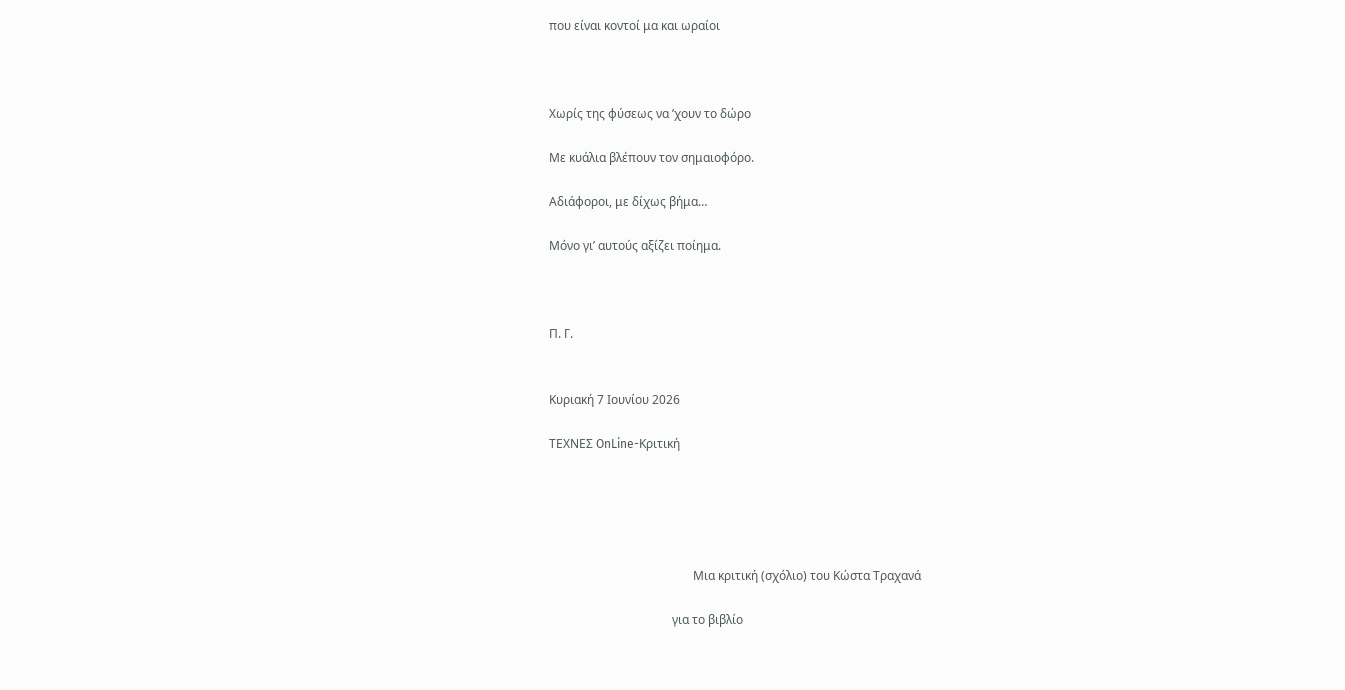που είναι κοντοί μα και ωραίοι



Χωρίς της φύσεως να ’χουν το δώρο

Με κυάλια βλέπουν τον σημαιοφόρο.

Αδιάφοροι, με δίχως βήμα…

Μόνο γι’ αυτούς αξίζει ποίημα.



Π. Γ.


Κυριακή 7 Ιουνίου 2026

ΤΕΧΝΕΣ OnLine-Κριτική





                                                Μια κριτική (σχόλιο) του Κώστα Τραχανά

                                         για το βιβλίο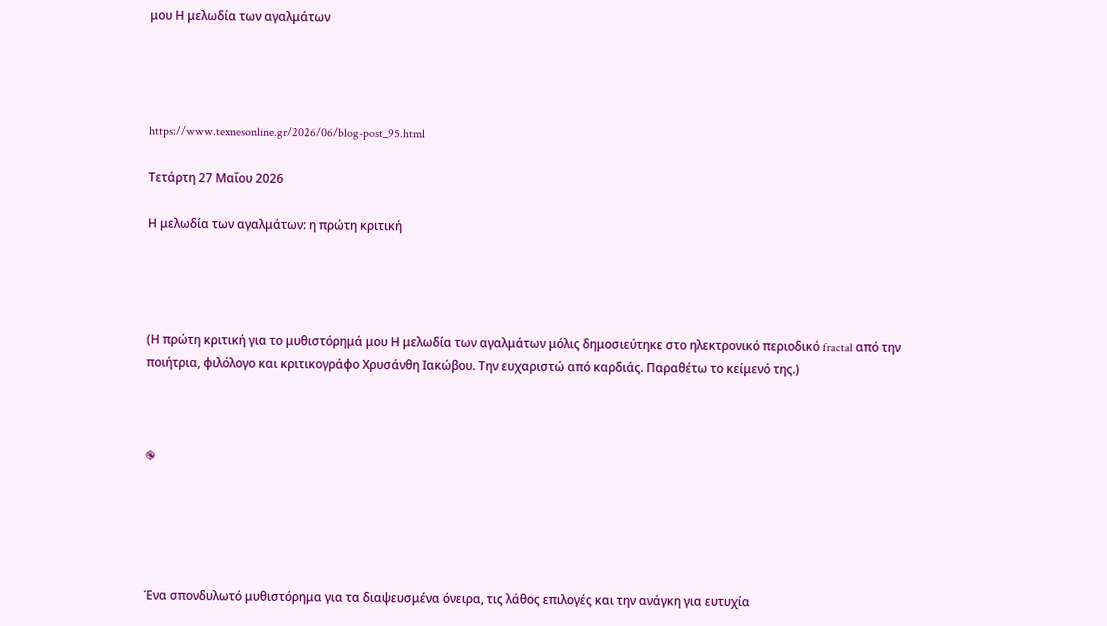μου Η μελωδία των αγαλμάτων




https://www.texnesonline.gr/2026/06/blog-post_95.html

Τετάρτη 27 Μαΐου 2026

Η μελωδία των αγαλμάτων: η πρώτη κριτική




(Η πρώτη κριτική για το μυθιστόρημά μου Η μελωδία των αγαλμάτων μόλις δημοσιεύτηκε στο ηλεκτρονικό περιοδικό fractal από την ποιήτρια, φιλόλογο και κριτικογράφο Χρυσάνθη Ιακώβου. Την ευχαριστώ από καρδιάς. Παραθέτω το κείμενό της.)



֎





Ένα σπονδυλωτό μυθιστόρημα για τα διαψευσμένα όνειρα, τις λάθος επιλογές και την ανάγκη για ευτυχία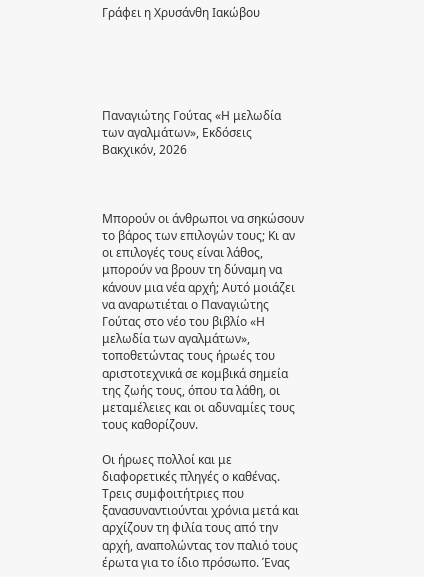Γράφει η Χρυσάνθη Ιακώβου





Παναγιώτης Γούτας «Η μελωδία των αγαλμάτων», Εκδόσεις Βακχικόν, 2026



Μπορούν οι άνθρωποι να σηκώσουν το βάρος των επιλογών τους; Κι αν οι επιλογές τους είναι λάθος, μπορούν να βρουν τη δύναμη να κάνουν μια νέα αρχή; Αυτό μοιάζει να αναρωτιέται ο Παναγιώτης Γούτας στο νέο του βιβλίο «Η μελωδία των αγαλμάτων», τοποθετώντας τους ήρωές του αριστοτεχνικά σε κομβικά σημεία της ζωής τους, όπου τα λάθη, οι μεταμέλειες και οι αδυναμίες τους τους καθορίζουν.

Οι ήρωες πολλοί και με διαφορετικές πληγές ο καθένας. Τρεις συμφοιτήτριες που ξανασυναντιούνται χρόνια μετά και αρχίζουν τη φιλία τους από την αρχή, αναπολώντας τον παλιό τους έρωτα για το ίδιο πρόσωπο. Ένας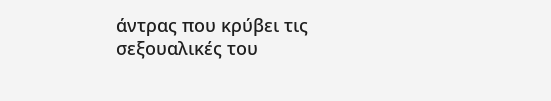άντρας που κρύβει τις σεξουαλικές του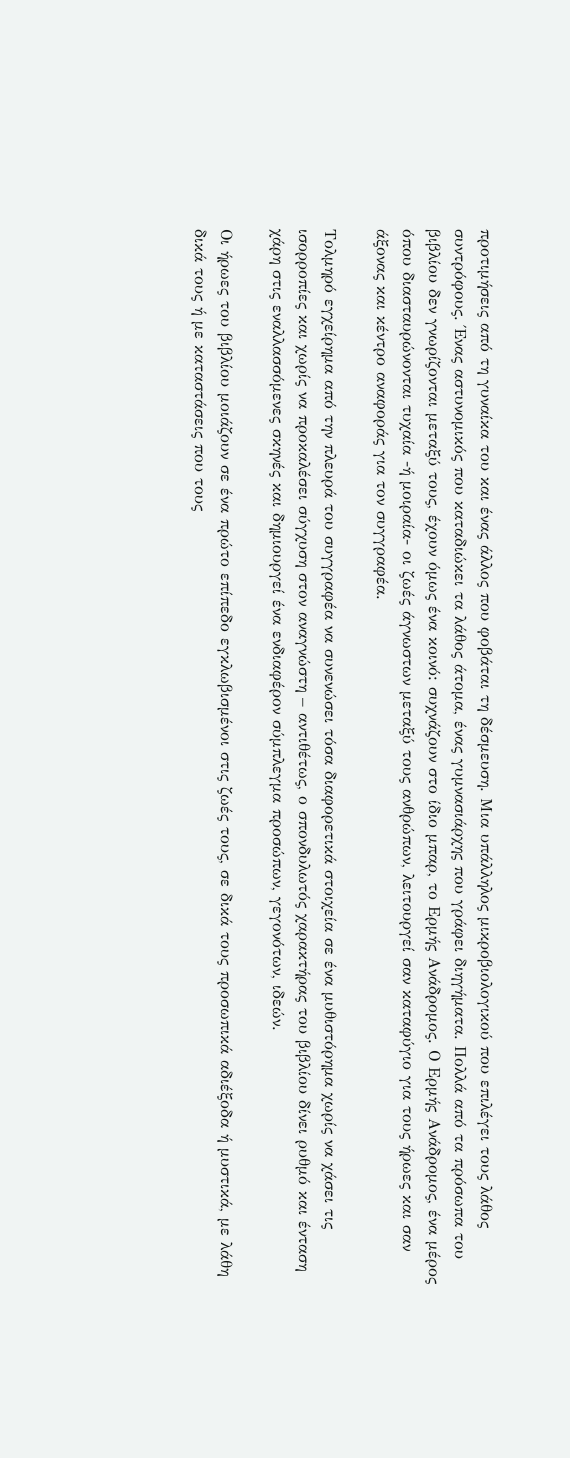προτιμήσεις από τη γυναίκα του και ένας άλλος που φοβάται τη δέσμευση. Μια υπάλληλος μικροβιολογικού που επιλέγει τους λάθος συντρόφους. Ένας αστυνομικός που καταδιώκει τα λάθος άτομα, ένας γυμνασιάρχης που γράφει διηγήματα. Πολλά από τα πρόσωπα του βιβλίου δεν γνωρίζονται μεταξύ τους, έχουν όμως ένα κοινό: συχνάζουν στο ίδιο μπαρ, το Ερμής Ανάδρομος. Ο Ερμής Ανάδρομος, ένα μέρος όπου διασταυρώνονται τυχαία -ή μοιραία- οι ζωές άγνωστων μεταξύ τους ανθρώπων, λειτουργεί σαν καταφύγιο για τους ήρωες και σαν άξονας και κέντρο αναφοράς για τον συγγραφέα.

Τολμηρό εγχείρημα από την πλευρά του συγγραφέα να συνενώσει τόσα διαφορετικά στοιχεία σε ένα μυθιστόρημα χωρίς να χάσει τις ισορροπίες και χωρίς να προκαλέσει σύγχυση στον αναγνώστη – αντιθέτως, ο σπονδυλωτός χαρακτήρας του βιβλίου δίνει ρυθμό και ένταση χάρη στις εναλλασσόμενες σκηνές και δημιουργεί ένα ενδιαφέρον σύμπλεγμα προσώπων, γεγονότων, ιδεών.

Οι ήρωες του βιβλίου μοιάζουν σε ένα πρώτο επίπεδο εγκλωβισμένοι στις ζωές τους, σε δικά τους προσωπικά αδιέξοδα ή μυστικά, με λάθη δικά τους ή με καταστάσεις που τους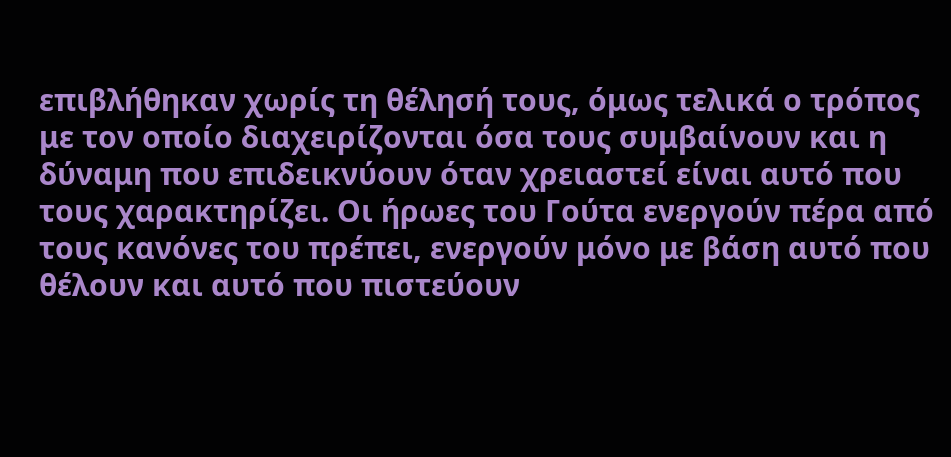επιβλήθηκαν χωρίς τη θέλησή τους, όμως τελικά ο τρόπος με τον οποίο διαχειρίζονται όσα τους συμβαίνουν και η δύναμη που επιδεικνύουν όταν χρειαστεί είναι αυτό που τους χαρακτηρίζει. Οι ήρωες του Γούτα ενεργούν πέρα από τους κανόνες του πρέπει, ενεργούν μόνο με βάση αυτό που θέλουν και αυτό που πιστεύουν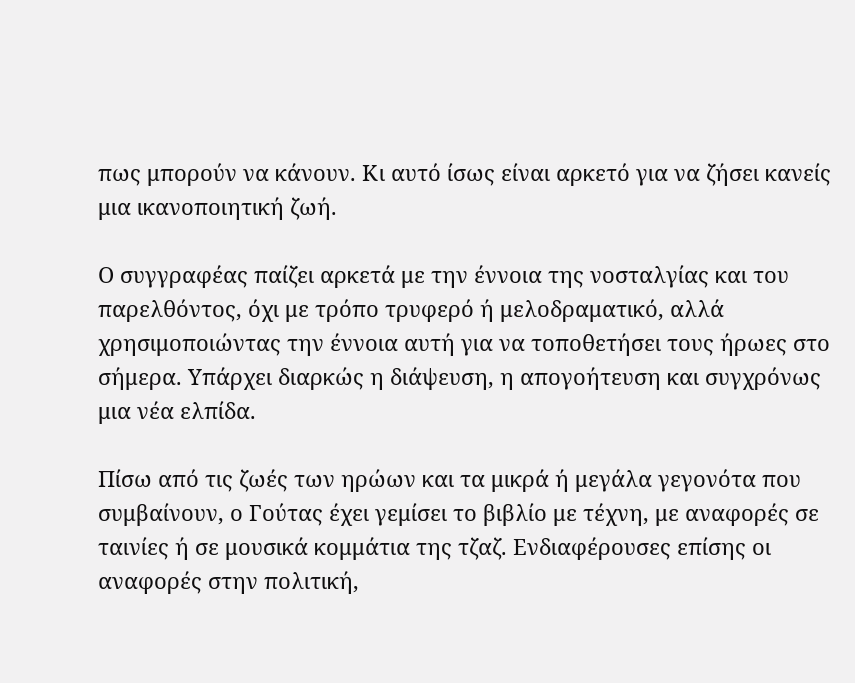πως μπορούν να κάνουν. Κι αυτό ίσως είναι αρκετό για να ζήσει κανείς μια ικανοποιητική ζωή.

Ο συγγραφέας παίζει αρκετά με την έννοια της νοσταλγίας και του παρελθόντος, όχι με τρόπο τρυφερό ή μελοδραματικό, αλλά χρησιμοποιώντας την έννοια αυτή για να τοποθετήσει τους ήρωες στο σήμερα. Υπάρχει διαρκώς η διάψευση, η απογοήτευση και συγχρόνως μια νέα ελπίδα.

Πίσω από τις ζωές των ηρώων και τα μικρά ή μεγάλα γεγονότα που συμβαίνουν, ο Γούτας έχει γεμίσει το βιβλίο με τέχνη, με αναφορές σε ταινίες ή σε μουσικά κομμάτια της τζαζ. Ενδιαφέρουσες επίσης οι αναφορές στην πολιτική,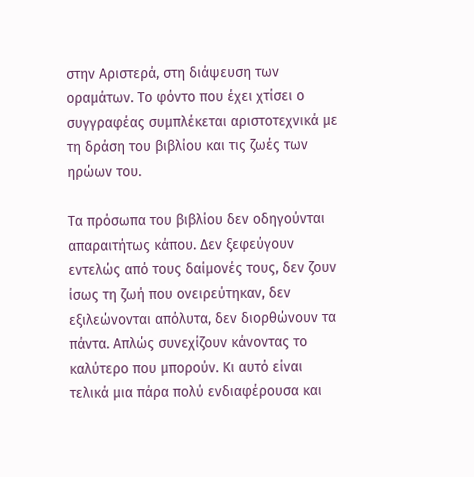στην Αριστερά, στη διάψευση των οραμάτων. Το φόντο που έχει χτίσει ο συγγραφέας συμπλέκεται αριστοτεχνικά με τη δράση του βιβλίου και τις ζωές των ηρώων του.

Τα πρόσωπα του βιβλίου δεν οδηγούνται απαραιτήτως κάπου. Δεν ξεφεύγουν εντελώς από τους δαίμονές τους, δεν ζουν ίσως τη ζωή που ονειρεύτηκαν, δεν εξιλεώνονται απόλυτα, δεν διορθώνουν τα πάντα. Απλώς συνεχίζουν κάνοντας το καλύτερο που μπορούν. Κι αυτό είναι τελικά μια πάρα πολύ ενδιαφέρουσα και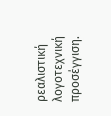ρεαλιστική λογοτεχνική προσέγγιση.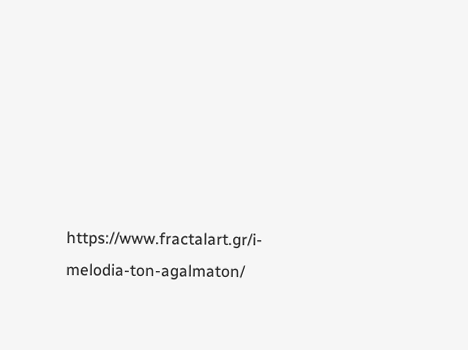https://www.fractalart.gr/i-melodia-ton-agalmaton/